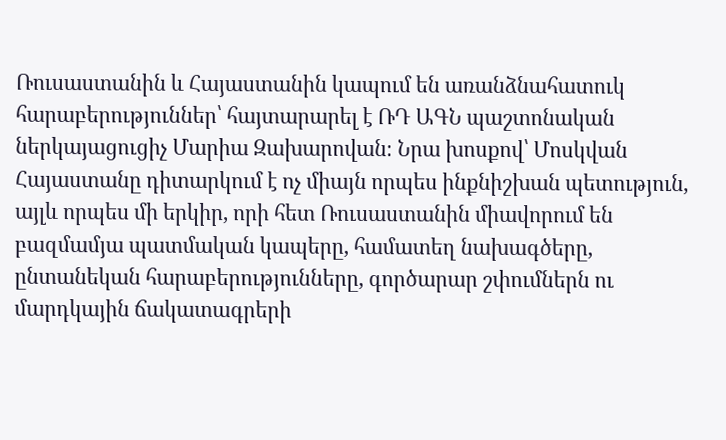Ռուսաստանին և Հայաստանին կապում են առանձնահատուկ հարաբերություններ՝ հայտարարել է ՌԴ ԱԳՆ պաշտոնական ներկայացուցիչ Մարիա Զախարովան։ Նրա խոսքով՝ Մոսկվան Հայաստանը դիտարկում է ոչ միայն որպես ինքնիշխան պետություն, այլև որպես մի երկիր, որի հետ Ռուսաստանին միավորում են բազմամյա պատմական կապերը, համատեղ նախագծերը, ընտանեկան հարաբերությունները, գործարար շփումներն ու մարդկային ճակատագրերի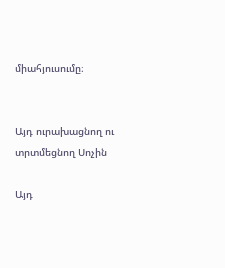միահյուսումը։


Այդ ուրախացնող ու տրտմեցնող Սոչին

Այդ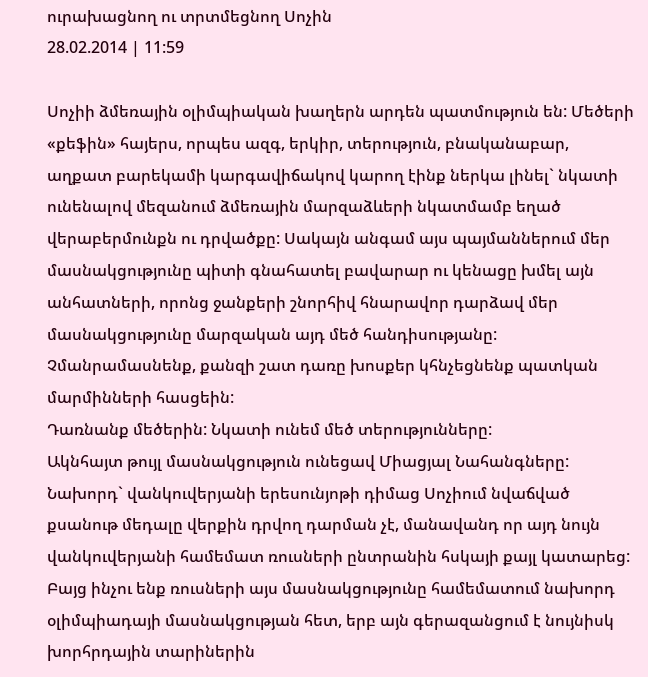ուրախացնող ու տրտմեցնող Սոչին
28.02.2014 | 11:59

Սոչիի ձմեռային օլիմպիական խաղերն արդեն պատմություն են: Մեծերի «քեֆին» հայերս, որպես ազգ, երկիր, տերություն, բնականաբար, աղքատ բարեկամի կարգավիճակով կարող էինք ներկա լինել` նկատի ունենալով մեզանում ձմեռային մարզաձևերի նկատմամբ եղած վերաբերմունքն ու դրվածքը: Սակայն անգամ այս պայմաններում մեր մասնակցությունը պիտի գնահատել բավարար ու կենացը խմել այն անհատների, որոնց ջանքերի շնորհիվ հնարավոր դարձավ մեր մասնակցությունը մարզական այդ մեծ հանդիսությանը: Չմանրամասնենք, քանզի շատ դառը խոսքեր կհնչեցնենք պատկան մարմինների հասցեին:
Դառնանք մեծերին: Նկատի ունեմ մեծ տերությունները:
Ակնհայտ թույլ մասնակցություն ունեցավ Միացյալ Նահանգները: Նախորդ` վանկուվերյանի երեսունյոթի դիմաց Սոչիում նվաճված քսանութ մեդալը վերքին դրվող դարման չէ, մանավանդ որ այդ նույն վանկուվերյանի համեմատ ռուսների ընտրանին հսկայի քայլ կատարեց: Բայց ինչու ենք ռուսների այս մասնակցությունը համեմատում նախորդ օլիմպիադայի մասնակցության հետ, երբ այն գերազանցում է նույնիսկ խորհրդային տարիներին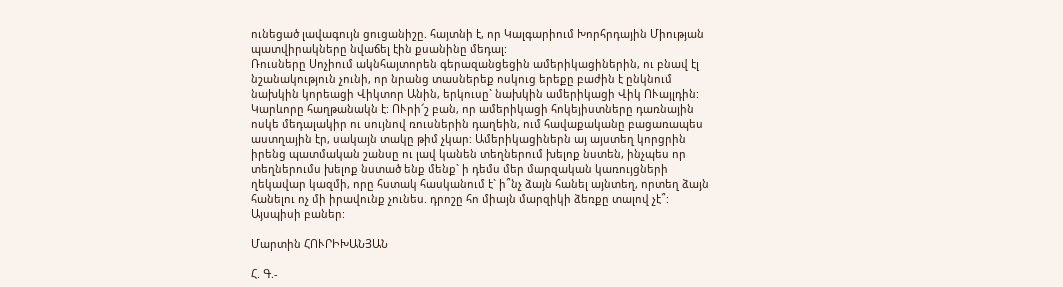ունեցած լավագույն ցուցանիշը. հայտնի է, որ Կալգարիում Խորհրդային Միության պատվիրակները նվաճել էին քսանինը մեդալ:
Ռուսները Սոչիում ակնհայտորեն գերազանցեցին ամերիկացիներին, ու բնավ էլ նշանակություն չունի, որ նրանց տասներեք ոսկուց երեքը բաժին է ընկնում նախկին կորեացի Վիկտոր Անին, երկուսը` նախկին ամերիկացի Վիկ ՈՒայլդին: Կարևորը հաղթանակն է: ՈՒրի՜շ բան, որ ամերիկացի հոկեյիստները դառնային ոսկե մեդալակիր ու սույնով ռուսներին դաղեին, ում հավաքականը բացառապես աստղային էր, սակայն տակը թիմ չկար: Ամերիկացիներն այ այստեղ կորցրին իրենց պատմական շանսը ու լավ կանեն տեղներում խելոք նստեն, ինչպես որ տեղներումս խելոք նստած ենք մենք` ի դեմս մեր մարզական կառույցների ղեկավար կազմի, որը հստակ հասկանում է` ի՞նչ ձայն հանել այնտեղ, որտեղ ձայն հանելու ոչ մի իրավունք չունես. դրոշը հո միայն մարզիկի ձեռքը տալով չէ՞:
Այսպիսի բաներ:

Մարտին ՀՈՒՐԻԽԱՆՅԱՆ

Հ. Գ.-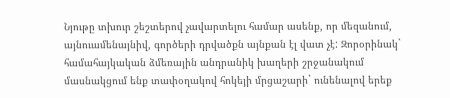Նյութը տխուր շեշտերով չավարտելու համար ասենք, որ մեզանում, այնուամենայնիվ, գործերի դրվածքն այնքան էլ վատ չէ: Զորօրինակ` համահայկական ձմեռային անդրանիկ խաղերի շրջանակում մասնակցում ենք տափօղակով հոկեյի մրցաշարի` ունենալով երեք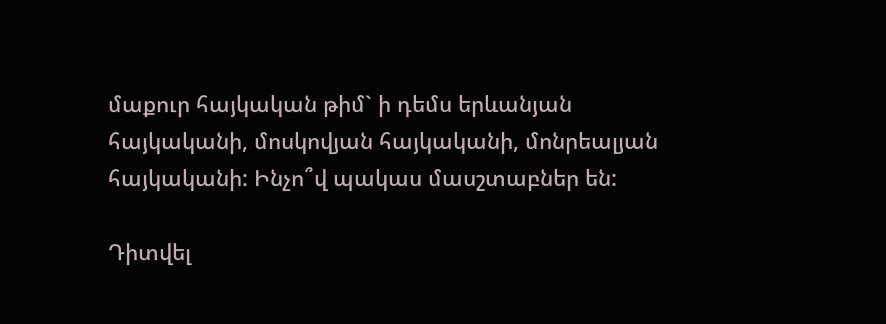մաքուր հայկական թիմ` ի դեմս երևանյան հայկականի, մոսկովյան հայկականի, մոնրեալյան հայկականի: Ինչո՞վ պակաս մասշտաբներ են:

Դիտվել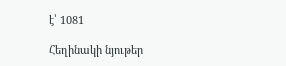է՝ 1081

Հեղինակի նյութեր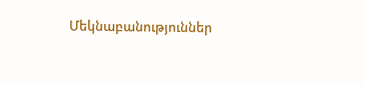Մեկնաբանություններ